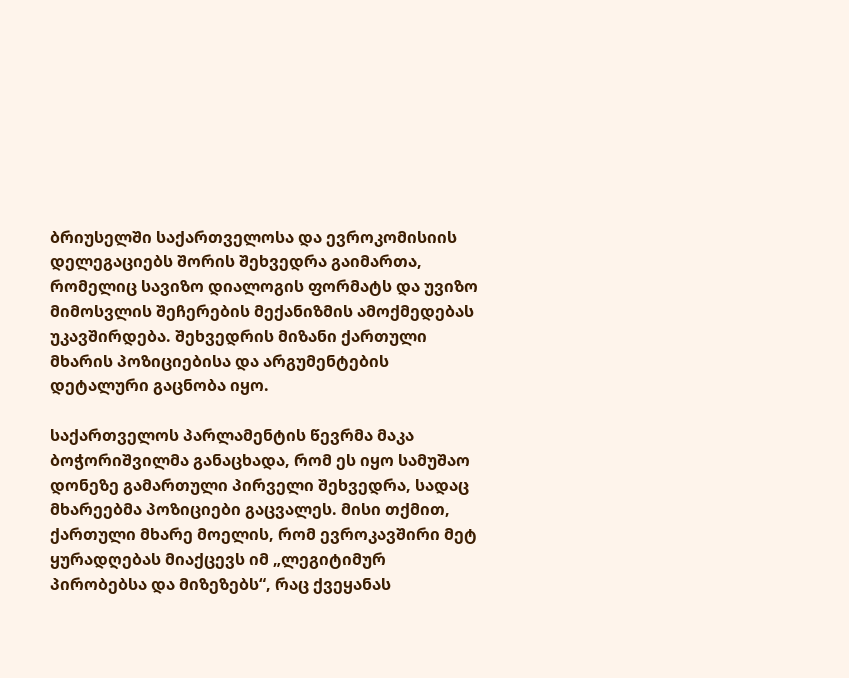ბრიუსელში საქართველოსა და ევროკომისიის დელეგაციებს შორის შეხვედრა გაიმართა, რომელიც სავიზო დიალოგის ფორმატს და უვიზო მიმოსვლის შეჩერების მექანიზმის ამოქმედებას უკავშირდება. შეხვედრის მიზანი ქართული მხარის პოზიციებისა და არგუმენტების დეტალური გაცნობა იყო.

საქართველოს პარლამენტის წევრმა მაკა ბოჭორიშვილმა განაცხადა, რომ ეს იყო სამუშაო დონეზე გამართული პირველი შეხვედრა, სადაც მხარეებმა პოზიციები გაცვალეს. მისი თქმით, ქართული მხარე მოელის, რომ ევროკავშირი მეტ ყურადღებას მიაქცევს იმ „ლეგიტიმურ პირობებსა და მიზეზებს“, რაც ქვეყანას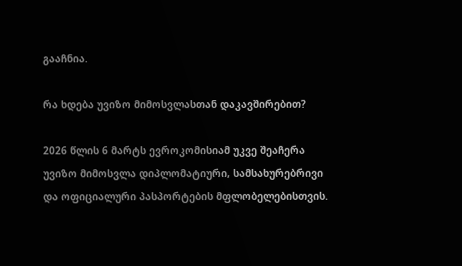გააჩნია.

რა ხდება უვიზო მიმოსვლასთან დაკავშირებით?

2026 წლის 6 მარტს ევროკომისიამ უკვე შეაჩერა უვიზო მიმოსვლა დიპლომატიური, სამსახურებრივი და ოფიციალური პასპორტების მფლობელებისთვის.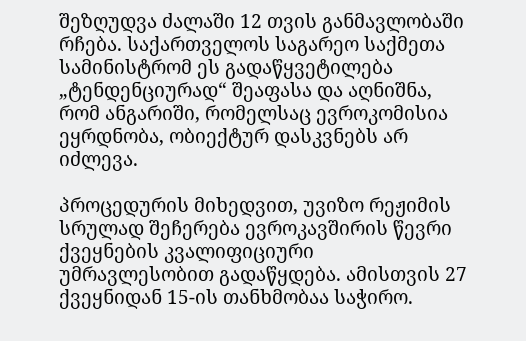შეზღუდვა ძალაში 12 თვის განმავლობაში რჩება. საქართველოს საგარეო საქმეთა სამინისტრომ ეს გადაწყვეტილება „ტენდენციურად“ შეაფასა და აღნიშნა, რომ ანგარიში, რომელსაც ევროკომისია ეყრდნობა, ობიექტურ დასკვნებს არ იძლევა.

პროცედურის მიხედვით, უვიზო რეჟიმის სრულად შეჩერება ევროკავშირის წევრი ქვეყნების კვალიფიციური უმრავლესობით გადაწყდება. ამისთვის 27 ქვეყნიდან 15-ის თანხმობაა საჭირო.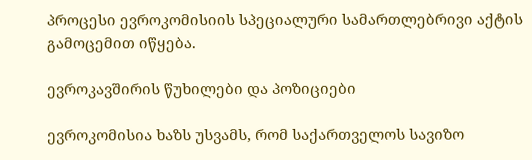პროცესი ევროკომისიის სპეციალური სამართლებრივი აქტის გამოცემით იწყება.

ევროკავშირის წუხილები და პოზიციები

ევროკომისია ხაზს უსვამს, რომ საქართველოს სავიზო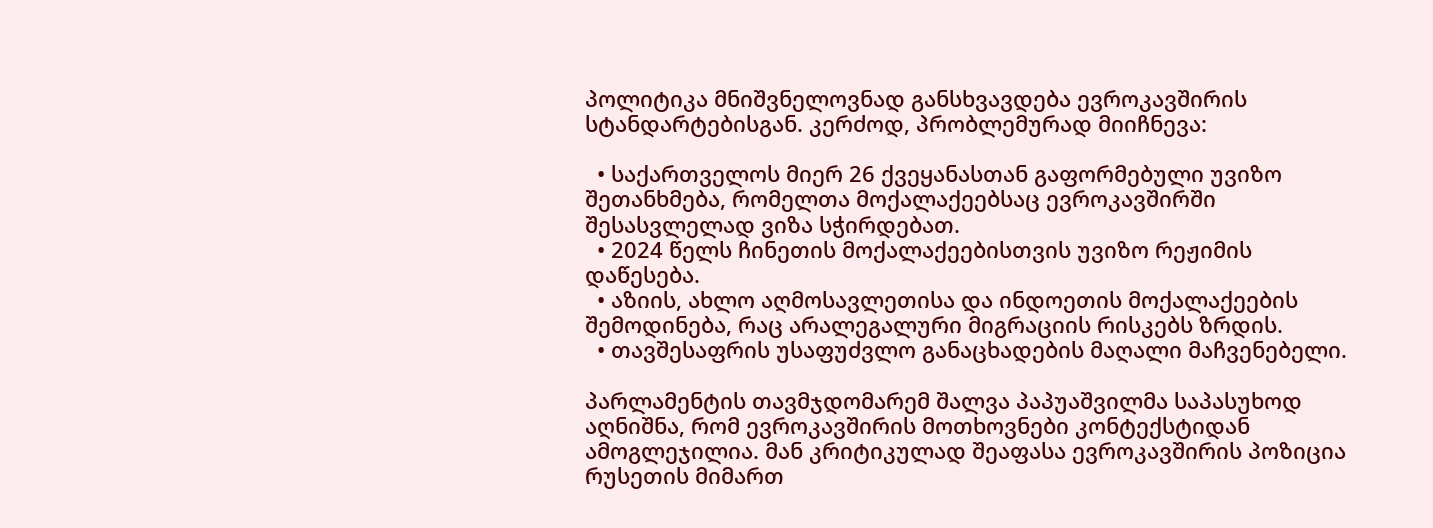პოლიტიკა მნიშვნელოვნად განსხვავდება ევროკავშირის სტანდარტებისგან. კერძოდ, პრობლემურად მიიჩნევა:

  • საქართველოს მიერ 26 ქვეყანასთან გაფორმებული უვიზო შეთანხმება, რომელთა მოქალაქეებსაც ევროკავშირში შესასვლელად ვიზა სჭირდებათ.
  • 2024 წელს ჩინეთის მოქალაქეებისთვის უვიზო რეჟიმის დაწესება.
  • აზიის, ახლო აღმოსავლეთისა და ინდოეთის მოქალაქეების შემოდინება, რაც არალეგალური მიგრაციის რისკებს ზრდის.
  • თავშესაფრის უსაფუძვლო განაცხადების მაღალი მაჩვენებელი.

პარლამენტის თავმჯდომარემ შალვა პაპუაშვილმა საპასუხოდ აღნიშნა, რომ ევროკავშირის მოთხოვნები კონტექსტიდან ამოგლეჯილია. მან კრიტიკულად შეაფასა ევროკავშირის პოზიცია რუსეთის მიმართ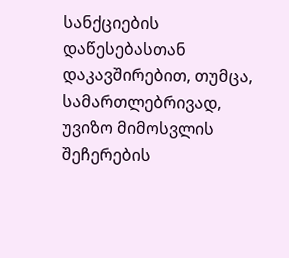სანქციების დაწესებასთან დაკავშირებით, თუმცა, სამართლებრივად, უვიზო მიმოსვლის შეჩერების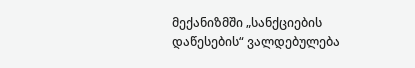მექანიზმში „სანქციების დაწესების“ ვალდებულება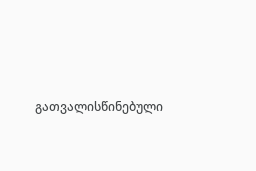გათვალისწინებული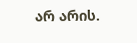არ არის.